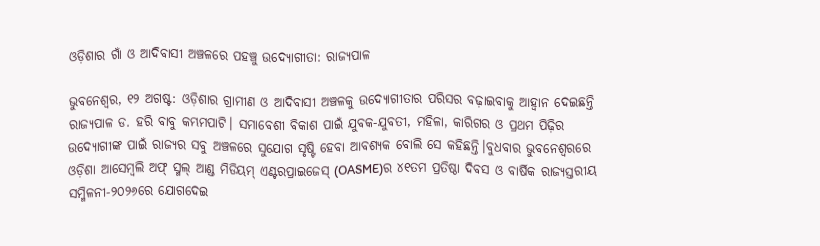ଓଡ଼ିଶାର ଗାଁ ଓ ଆଦିବାସୀ ଅଞ୍ଚଳରେ ପହଞ୍ଚୁ ଉଦ୍ୟୋଗୀତା: ରାଜ୍ୟପାଳ

ଭୁବନେଶ୍ୱର, ୧୨ ଅଗଷ୍ଟ: ଓଡ଼ିଶାର ଗ୍ରାମୀଣ ଓ ଆଦିବାସୀ ଅଞ୍ଚଳକୁ ଉଦ୍ୟୋଗୀତାର ପରିସର ବଢ଼ାଇବାକୁ ଆହ୍ୱାନ ଦେଇଛନ୍ତି ରାଜ୍ୟପାଳ ଡ. ହରି ବାବୁ କମ୍ଭମପାଟି। ସମାବେଶୀ ବିକାଶ ପାଇଁ ଯୁବକ-ଯୁବତୀ, ମହିଳା, କାରିଗର ଓ ପ୍ରଥମ ପିଢ଼ିର ଉଦ୍ୟୋଗୀଙ୍କ ପାଇଁ ରାଜ୍ୟର ସବୁ ଅଞ୍ଚଳରେ ସୁଯୋଗ ସୃଷ୍ଟି ହେବା ଆବଶ୍ୟକ ବୋଲି ସେ କହିଛନ୍ତି।ବୁଧବାର ଭୁବନେଶ୍ୱରରେ ଓଡ଼ିଶା ଆସେମ୍ବଲି ଅଫ୍ ସ୍ମଲ୍ ଆଣ୍ଡ ମିଡିୟମ୍ ଏଣ୍ଟରପ୍ରାଇଜେସ୍ (OASME)ର ୪୧ତମ ପ୍ରତିଷ୍ଠା ଦିବସ ଓ ବାର୍ଷିକ ରାଜ୍ୟସ୍ତରୀୟ ସମ୍ମିଳନୀ-୨୦୨୬ରେ ଯୋଗଦେଇ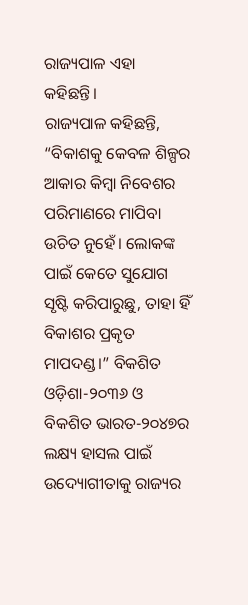ରାଜ୍ୟପାଳ ଏହା କହିଛନ୍ତି।
ରାଜ୍ୟପାଳ କହିଛନ୍ତି, “ବିକାଶକୁ କେବଳ ଶିଳ୍ପର ଆକାର କିମ୍ବା ନିବେଶର ପରିମାଣରେ ମାପିବା ଉଚିତ ନୁହେଁ। ଲୋକଙ୍କ ପାଇଁ କେତେ ସୁଯୋଗ ସୃଷ୍ଟି କରିପାରୁଛୁ, ତାହା ହିଁ ବିକାଶର ପ୍ରକୃତ ମାପଦଣ୍ଡ।” ବିକଶିତ ଓଡ଼ିଶା-୨୦୩୬ ଓ ବିକଶିତ ଭାରତ-୨୦୪୭ର ଲକ୍ଷ୍ୟ ହାସଲ ପାଇଁ ଉଦ୍ୟୋଗୀତାକୁ ରାଜ୍ୟର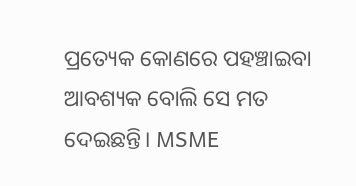ପ୍ରତ୍ୟେକ କୋଣରେ ପହଞ୍ଚାଇବା ଆବଶ୍ୟକ ବୋଲି ସେ ମତ ଦେଇଛନ୍ତି। MSME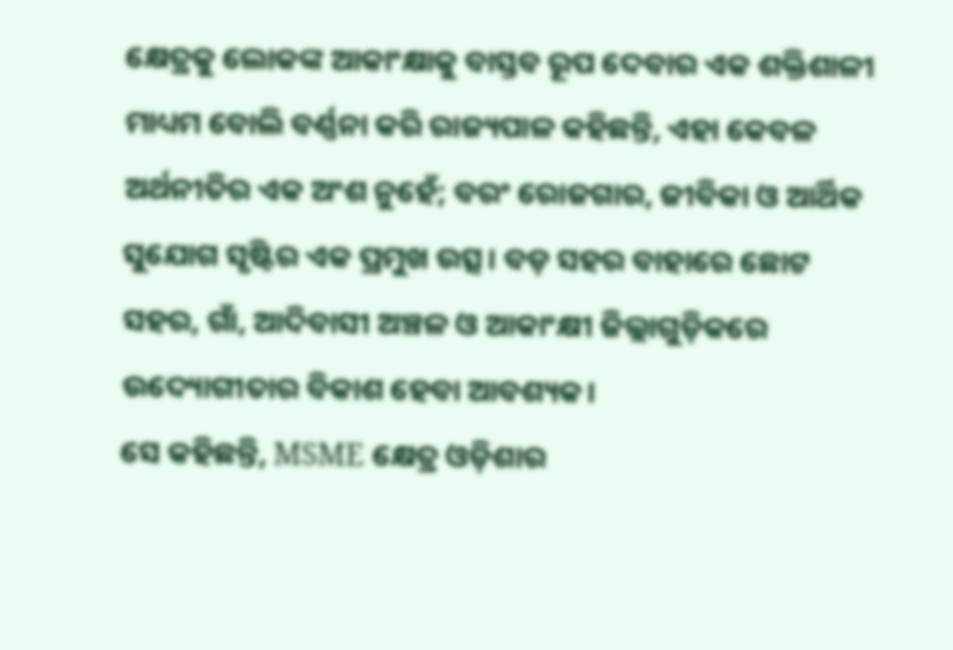କ୍ଷେତ୍ରକୁ ଲୋକଙ୍କ ଆକାଂକ୍ଷାକୁ ବାସ୍ତବ ରୂପ ଦେବାର ଏକ ଶକ୍ତିଶାଳୀ ମାଧ୍ୟମ ବୋଲି ବର୍ଣ୍ଣନା କରି ରାଜ୍ୟପାଳ କହିଛନ୍ତି, ଏହା କେବଳ ଅର୍ଥନୀତିର ଏକ ଅଂଶ ନୁହେଁ; ବରଂ ରୋଜଗାର, ଜୀବିକା ଓ ଆର୍ଥିକ ସୁଯୋଗ ସୃଷ୍ଟିର ଏକ ପ୍ରମୁଖ ଉତ୍ସ। ବଡ଼ ସହର ବାହାରେ ଛୋଟ ସହର, ଗାଁ, ଆଦିବାସୀ ଅଞ୍ଚଳ ଓ ଆକାଂକ୍ଷୀ ଜିଲ୍ଲାଗୁଡ଼ିକରେ ଉଦ୍ୟୋଗୀତାର ବିକାଶ ହେବା ଆବଶ୍ୟକ।
ସେ କହିଛନ୍ତି, MSME କ୍ଷେତ୍ର ଓଡ଼ିଶାର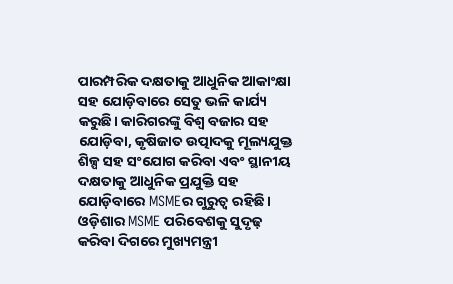ପାରମ୍ପରିକ ଦକ୍ଷତାକୁ ଆଧୁନିକ ଆକାଂକ୍ଷା ସହ ଯୋଡ଼ିବାରେ ସେତୁ ଭଳି କାର୍ଯ୍ୟ କରୁଛି। କାରିଗରଙ୍କୁ ବିଶ୍ୱ ବଜାର ସହ ଯୋଡ଼ିବା, କୃଷିଜାତ ଉତ୍ପାଦକୁ ମୂଲ୍ୟଯୁକ୍ତ ଶିଳ୍ପ ସହ ସଂଯୋଗ କରିବା ଏବଂ ସ୍ଥାନୀୟ ଦକ୍ଷତାକୁ ଆଧୁନିକ ପ୍ରଯୁକ୍ତି ସହ ଯୋଡ଼ିବାରେ MSMEର ଗୁରୁତ୍ୱ ରହିଛି।
ଓଡ଼ିଶାର MSME ପରିବେଶକୁ ସୁଦୃଢ଼ କରିବା ଦିଗରେ ମୁଖ୍ୟମନ୍ତ୍ରୀ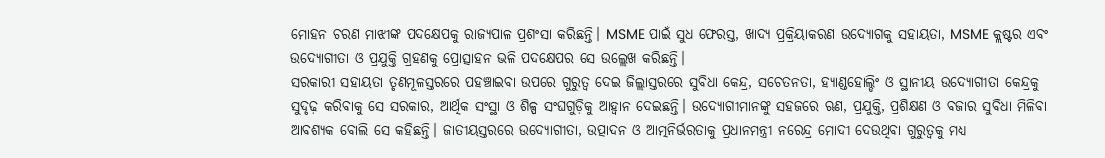ମୋହନ ଚରଣ ମାଝୀଙ୍କ ପଦକ୍ଷେପକୁ ରାଜ୍ୟପାଳ ପ୍ରଶଂସା କରିଛନ୍ତି। MSME ପାଇଁ ସୁଧ ଫେରସ୍ତ, ଖାଦ୍ୟ ପ୍ରକ୍ରିୟାକରଣ ଉଦ୍ୟୋଗକୁ ସହାୟତା, MSME କ୍ଲଷ୍ଟର ଏବଂ ଉଦ୍ୟୋଗୀତା ଓ ପ୍ରଯୁକ୍ତି ଗ୍ରହଣକୁ ପ୍ରୋତ୍ସାହନ ଭଳି ପଦକ୍ଷେପର ସେ ଉଲ୍ଲେଖ କରିଛନ୍ତି।
ସରକାରୀ ସହାୟତା ତୃଣମୂଳସ୍ତରରେ ପହଞ୍ଚାଇବା ଉପରେ ଗୁରୁତ୍ୱ ଦେଇ ଜିଲ୍ଲାସ୍ତରରେ ସୁବିଧା କେନ୍ଦ୍ର, ସଚେତନତା, ହ୍ୟାଣ୍ଡହୋଲ୍ଡିଂ ଓ ସ୍ଥାନୀୟ ଉଦ୍ୟୋଗୀତା କେନ୍ଦ୍ରକୁ ସୁଦୃଢ଼ କରିବାକୁ ସେ ସରକାର, ଆର୍ଥିକ ସଂସ୍ଥା ଓ ଶିଳ୍ପ ସଂଘଗୁଡ଼ିକୁ ଆହ୍ୱାନ ଦେଇଛନ୍ତି। ଉଦ୍ୟୋଗୀମାନଙ୍କୁ ସହଜରେ ଋଣ, ପ୍ରଯୁକ୍ତି, ପ୍ରଶିକ୍ଷଣ ଓ ବଜାର ସୁବିଧା ମିଳିବା ଆବଶ୍ୟକ ବୋଲି ସେ କହିଛନ୍ତି। ଜାତୀୟସ୍ତରରେ ଉଦ୍ୟୋଗୀତା, ଉତ୍ପାଦନ ଓ ଆତ୍ମନିର୍ଭରତାକୁ ପ୍ରଧାନମନ୍ତ୍ରୀ ନରେନ୍ଦ୍ର ମୋଦୀ ଦେଉଥିବା ଗୁରୁତ୍ୱକୁ ମଧ୍ୟ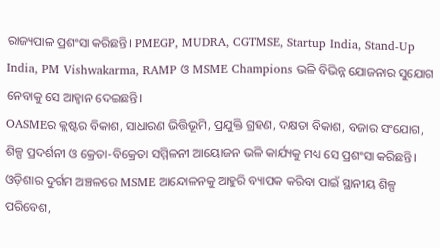ରାଜ୍ୟପାଳ ପ୍ରଶଂସା କରିଛନ୍ତି। PMEGP, MUDRA, CGTMSE, Startup India, Stand-Up India, PM Vishwakarma, RAMP ଓ MSME Champions ଭଳି ବିଭିନ୍ନ ଯୋଜନାର ସୁଯୋଗ ନେବାକୁ ସେ ଆହ୍ୱାନ ଦେଇଛନ୍ତି।
OASMEର କ୍ଲଷ୍ଟର ବିକାଶ, ସାଧାରଣ ଭିତ୍ତିଭୂମି, ପ୍ରଯୁକ୍ତି ଗ୍ରହଣ, ଦକ୍ଷତା ବିକାଶ, ବଜାର ସଂଯୋଗ, ଶିଳ୍ପ ପ୍ରଦର୍ଶନୀ ଓ କ୍ରେତା-ବିକ୍ରେତା ସମ୍ମିଳନୀ ଆୟୋଜନ ଭଳି କାର୍ଯ୍ୟକୁ ମଧ୍ୟ ସେ ପ୍ରଶଂସା କରିଛନ୍ତି। ଓଡ଼ିଶାର ଦୁର୍ଗମ ଅଞ୍ଚଳରେ MSME ଆନ୍ଦୋଳନକୁ ଆହୁରି ବ୍ୟାପକ କରିବା ପାଇଁ ସ୍ଥାନୀୟ ଶିଳ୍ପ ପରିବେଶ,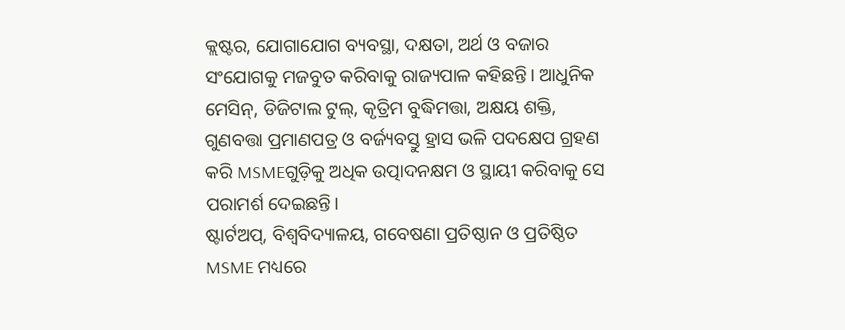କ୍ଲଷ୍ଟର, ଯୋଗାଯୋଗ ବ୍ୟବସ୍ଥା, ଦକ୍ଷତା, ଅର୍ଥ ଓ ବଜାର ସଂଯୋଗକୁ ମଜବୁତ କରିବାକୁ ରାଜ୍ୟପାଳ କହିଛନ୍ତି। ଆଧୁନିକ ମେସିନ୍, ଡିଜିଟାଲ ଟୁଲ୍, କୃତ୍ରିମ ବୁଦ୍ଧିମତ୍ତା, ଅକ୍ଷୟ ଶକ୍ତି, ଗୁଣବତ୍ତା ପ୍ରମାଣପତ୍ର ଓ ବର୍ଜ୍ୟବସ୍ତୁ ହ୍ରାସ ଭଳି ପଦକ୍ଷେପ ଗ୍ରହଣ କରି MSMEଗୁଡ଼ିକୁ ଅଧିକ ଉତ୍ପାଦନକ୍ଷମ ଓ ସ୍ଥାୟୀ କରିବାକୁ ସେ ପରାମର୍ଶ ଦେଇଛନ୍ତି।
ଷ୍ଟାର୍ଟଅପ୍, ବିଶ୍ୱବିଦ୍ୟାଳୟ, ଗବେଷଣା ପ୍ରତିଷ୍ଠାନ ଓ ପ୍ରତିଷ୍ଠିତ MSME ମଧ୍ୟରେ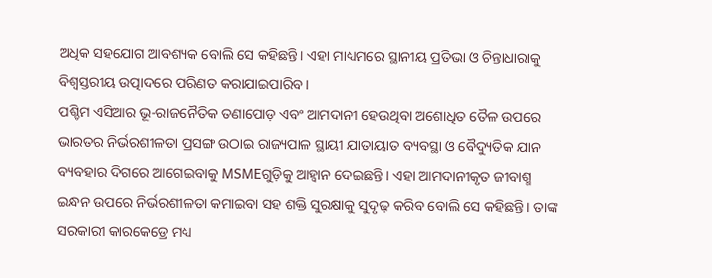ଅଧିକ ସହଯୋଗ ଆବଶ୍ୟକ ବୋଲି ସେ କହିଛନ୍ତି। ଏହା ମାଧ୍ୟମରେ ସ୍ଥାନୀୟ ପ୍ରତିଭା ଓ ଚିନ୍ତାଧାରାକୁ ବିଶ୍ୱସ୍ତରୀୟ ଉତ୍ପାଦରେ ପରିଣତ କରାଯାଇପାରିବ।
ପଶ୍ଚିମ ଏସିଆର ଭୂ-ରାଜନୈତିକ ତଣାପୋଡ଼ ଏବଂ ଆମଦାନୀ ହେଉଥିବା ଅଶୋଧିତ ତୈଳ ଉପରେ ଭାରତର ନିର୍ଭରଶୀଳତା ପ୍ରସଙ୍ଗ ଉଠାଇ ରାଜ୍ୟପାଳ ସ୍ଥାୟୀ ଯାତାୟାତ ବ୍ୟବସ୍ଥା ଓ ବୈଦ୍ୟୁତିକ ଯାନ ବ୍ୟବହାର ଦିଗରେ ଆଗେଇବାକୁ MSMEଗୁଡ଼ିକୁ ଆହ୍ୱାନ ଦେଇଛନ୍ତି। ଏହା ଆମଦାନୀକୃତ ଜୀବାଶ୍ମ ଇନ୍ଧନ ଉପରେ ନିର୍ଭରଶୀଳତା କମାଇବା ସହ ଶକ୍ତି ସୁରକ୍ଷାକୁ ସୁଦୃଢ଼ କରିବ ବୋଲି ସେ କହିଛନ୍ତି। ତାଙ୍କ ସରକାରୀ କାରକେଡ୍ରେ ମଧ୍ୟ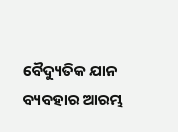ବୈଦ୍ୟୁତିକ ଯାନ ବ୍ୟବହାର ଆରମ୍ଭ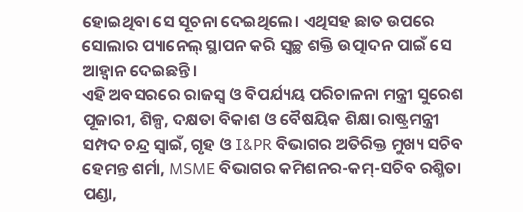ହୋଇଥିବା ସେ ସୂଚନା ଦେଇଥିଲେ। ଏଥିସହ ଛାତ ଉପରେ ସୋଲାର ପ୍ୟାନେଲ୍ ସ୍ଥାପନ କରି ସ୍ୱଚ୍ଛ ଶକ୍ତି ଉତ୍ପାଦନ ପାଇଁ ସେ ଆହ୍ୱାନ ଦେଇଛନ୍ତି।
ଏହି ଅବସରରେ ରାଜସ୍ୱ ଓ ବିପର୍ଯ୍ୟୟ ପରିଚାଳନା ମନ୍ତ୍ରୀ ସୁରେଶ ପୂଜାରୀ, ଶିଳ୍ପ, ଦକ୍ଷତା ବିକାଶ ଓ ବୈଷୟିକ ଶିକ୍ଷା ରାଷ୍ଟ୍ରମନ୍ତ୍ରୀ ସମ୍ପଦ ଚନ୍ଦ୍ର ସ୍ୱାଇଁ, ଗୃହ ଓ I&PR ବିଭାଗର ଅତିରିକ୍ତ ମୁଖ୍ୟ ସଚିବ ହେମନ୍ତ ଶର୍ମା, MSME ବିଭାଗର କମିଶନର-କମ୍-ସଚିବ ରଶ୍ମିତା ପଣ୍ଡା,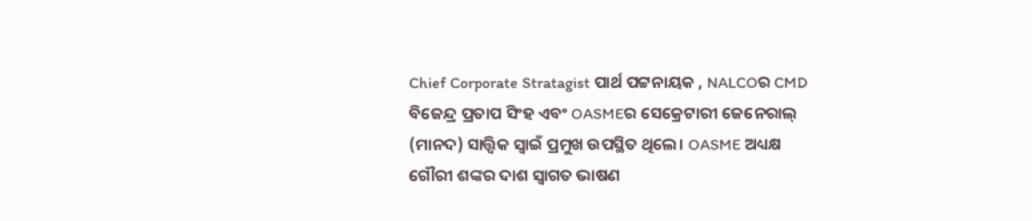Chief Corporate Stratagist ପାର୍ଥ ପଟ୍ଟନାୟକ , NALCOର CMD ବିଜେନ୍ଦ୍ର ପ୍ରତାପ ସିଂହ ଏବଂ OASMEର ସେକ୍ରେଟାରୀ ଜେନେରାଲ୍ (ମାନଦ) ସାତ୍ତ୍ୱିକ ସ୍ୱାଇଁ ପ୍ରମୁଖ ଉପସ୍ଥିତ ଥିଲେ। OASME ଅଧ୍ୟକ୍ଷ ଗୌରୀ ଶଙ୍କର ଦାଶ ସ୍ୱାଗତ ଭାଷଣ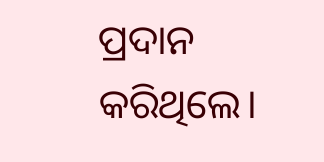ପ୍ରଦାନ କରିଥିଲେ।